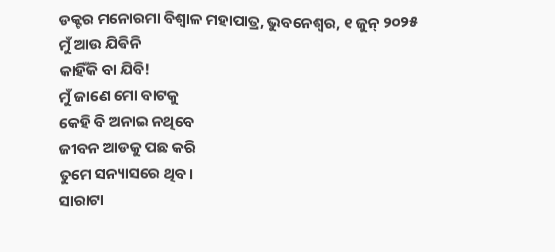ଡକ୍ଟର ମନୋରମା ବିଶ୍ୱାଳ ମହାପାତ୍ର, ଭୁବନେଶ୍ୱର, ୧ ଜୁନ୍ ୨୦୨୫
ମୁଁ ଆଉ ଯିଵିନି
କାହିଁକି ବା ଯିବି!
ମୁଁ ଜାଣେ ମୋ ବାଟକୁ
କେହି ବି ଅନାଇ ନଥିବେ
ଜୀବନ ଆଡକୁ ପଛ କରି
ତୁମେ ସନ୍ୟାସରେ ଥିବ।
ସାରାଟା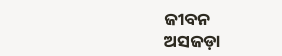ଜୀବନ
ଅସଜଡ଼ା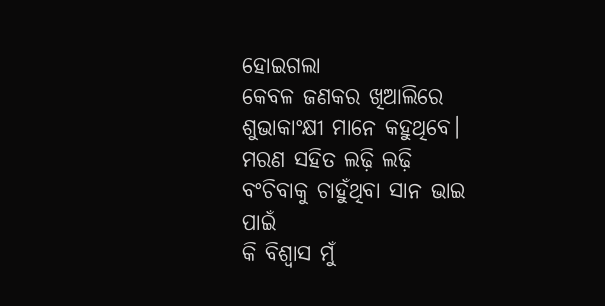ହୋଇଗଲା
କେବଳ ଜଣକର ଖିଆଲିରେ
ଶୁଭାକାଂକ୍ଷୀ ମାନେ କହୁଥିବେ।
ମରଣ ସହିତ ଲଢ଼ି ଲଢ଼ି
ବଂଚିବାକୁ ଚାହୁଁଥିବା ସାନ ଭାଇ ପାଇଁ
କି ବିଶ୍ୱାସ ମୁଁ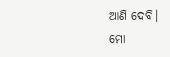ଆଣି ଦେବି।
ମୋ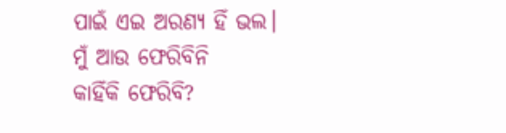ପାଇଁ ଏଇ ଅରଣ୍ୟ ହିଁ ଭଲ।
ମୁଁ ଆଉ ଫେରିବିନି
କାହିଁକି ଫେରିବି?